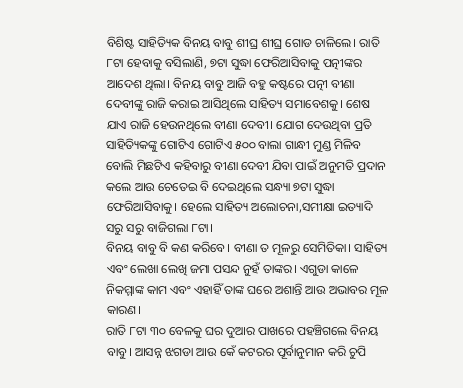ବିଶିଷ୍ଟ ସାହିତ୍ୟିକ ବିନୟ ବାବୁ ଶୀଘ୍ର ଶୀଘ୍ର ଗୋଡ ଚାଳିଲେ। ରାତି ୮ଟା ହେବାକୁ ବସିଲାଣି, ୭ଟା ସୁଦ୍ଧା ଫେରିଆସିବାକୁ ପତ୍ନୀଙ୍କର ଆଦେଶ ଥିଲା। ବିନୟ ବାବୁ ଆଜି ବହୁ କଷ୍ଟରେ ପତ୍ନୀ ବୀଣା ଦେବୀଙ୍କୁ ରାଜି କରାଇ ଆସିଥିଲେ ସାହିତ୍ୟ ସମାବେଶକୁ। ଶେଷ ଯାଏ ରାଜି ହେଉନଥିଲେ ବୀଣା ଦେବୀ। ଯୋଗ ଦେଉଥିବା ପ୍ରତି ସାହିତ୍ୟିକଙ୍କୁ ଗୋଟିଏ ଗୋଟିଏ ୫୦୦ ବାଲା ଗାନ୍ଧୀ ମୁଣ୍ଡ ମିଳିବ ବୋଲି ମିଛଟିଏ କହିବାରୁ ବୀଣା ଦେବୀ ଯିବା ପାଇଁ ଅନୁମତି ପ୍ରଦାନ କଲେ ଆଉ ଚେତେଇ ବି ଦେଇଥିଲେ ସନ୍ଧ୍ୟା ୭ଟା ସୁଦ୍ଧା ଫେରିଆସିବାକୁ। ହେଲେ ସାହିତ୍ୟ ଅଲୋଚନା,ସମୀକ୍ଷା ଇତ୍ୟାଦି ସରୁ ସରୁ ବାଜିଗଲା ୮ଟା।
ବିନୟ ବାବୁ ବି କଣ କରିବେ। ବୀଣା ତ ମୂଳରୁ ସେମିତିକା। ସାହିତ୍ୟ ଏବଂ ଲେଖା ଲେଖି ଜମା ପସନ୍ଦ ନୁହଁ ତାଙ୍କର। ଏଗୁଡା କାଳେ ନିକମ୍ମାଙ୍କ କାମ ଏବଂ ଏହାହିଁ ତାଙ୍କ ଘରେ ଅଶାନ୍ତି ଆଉ ଅଭାବର ମୂଳ କାରଣ।
ରାତି ୮ଟା ୩୦ ବେଳକୁ ଘର ଦୁଆର ପାଖରେ ପହଞ୍ଚିଗଲେ ବିନୟ ବାବୁ। ଆସନ୍ନ ଝଗଡା ଆଉ କେଁ କଟରର ପୂର୍ବାନୁମାନ କରି ଚୁପି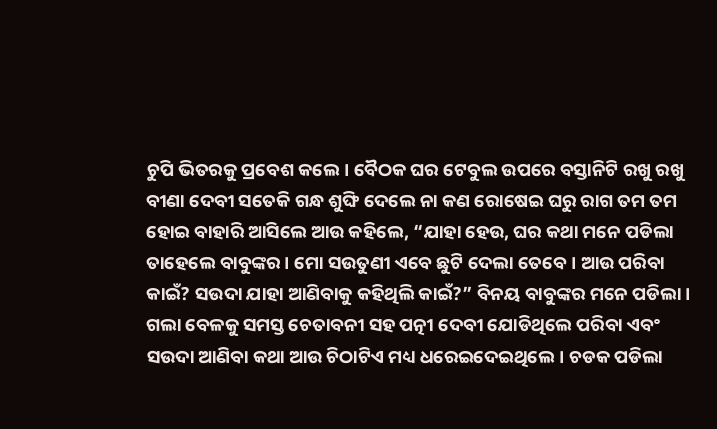ଚୁପି ଭିତରକୁ ପ୍ରବେଶ କଲେ। ବୈଠକ ଘର ଟେବୁଲ ଉପରେ ବସ୍ତାନିଟି ରଖୁ ରଖୁ ବୀଣା ଦେବୀ ସତେକି ଗନ୍ଧ ଶୁଙ୍ଘି ଦେଲେ ନା କଣ ରୋଷେଇ ଘରୁ ରାଗ ତମ ତମ ହୋଇ ବାହାରି ଆସିଲେ ଆଉ କହିଲେ, “ଯାହା ହେଉ, ଘର କଥା ମନେ ପଡିଲା ତାହେଲେ ବାବୁଙ୍କର। ମୋ ସଉତୁଣୀ ଏବେ ଛୁଟି ଦେଲା ତେବେ। ଆଉ ପରିବା କାଇଁ? ସଉଦା ଯାହା ଆଣିବାକୁ କହିଥିଲି କାଇଁ?” ବିନୟ ବାବୁଙ୍କର ମନେ ପଡିଲା। ଗଲା ବେଳକୁ ସମସ୍ତ ଚେତାବନୀ ସହ ପତ୍ନୀ ଦେବୀ ଯୋଡିଥିଲେ ପରିବା ଏବଂ ସଉଦା ଆଣିବା କଥା ଆଉ ଚିଠାଟିଏ ମଧ୍ୟ ଧରେଇଦେଇଥିଲେ। ଚଡକ ପଡିଲା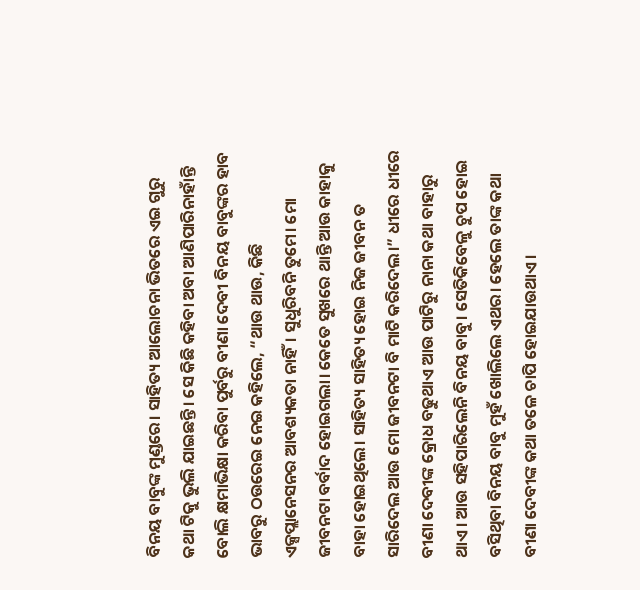ବିନୟ ବାବୁଙ୍କ ମୁଣ୍ଡରେ। ସାହିତ୍ୟ ଆଲୋଚନା ଭିତରେ ଏଇ ଗୁରୁ କଥା ଟିକୁ ଭୁଲି ଯାଇଛନ୍ତି। ସେ କିଛି କହିବା ଅବା ଆଣିପାରିନାହାଁନ୍ତି ବୋଲି କ୍ଷମାଭିକ୍ଷା କରିବା ପୁର୍ବରୁ ବୀଣା ଦେବୀ ବିନୟ ବାବୁଙ୍କର ହାବ ଭାବରୁ ଠଉରେଇ ନେଇ କହିଲେ, “ଥାଉ ଥାଉ, କିଛି ଏକ୍ସପ୍ଲାନେସନର ଆବଶ୍ୟକତା ନାହିଁ। ସୁଧୁରିବନି ତୁମେ। ମୋ ଜୀବନଟା ବର୍ବାଦ ହୋଇଗଲା। କେତେ ସୁଖରେ ଥାନ୍ତି ଆଉ କାହାକୁ ବାହା ହୋଇଥିଲେ। ସାହିତ୍ୟ ସାହିତ୍ୟ ହୋଇ ନିଜ ଜୀବନ ତ ସାରିଦେଲ ଆଉ ମୋ ଜୀବନଟା ବି ମାଟି କରିଦେଲ।” ଧୀରେ ଧୀରେ ବୀଣା ଦେବୀଙ୍କ କ୍ରୋଧ ବଢୁଥାଏ ଆଉ ପାଟିରୁ ନାନା କଥା ବାହାରୁ ଥାଏ। ଆଉ ସହିପାରିଲେନି ବିନୟ ବାବୁ। ସେତିକିବେଳୁ ଚୁପ ହୋଇ ବସିଥିବା ବିନୟ ବାବୁ ମୁହଁ ଖୋଲିଲେ ଏଥର। ହେଲେ ତାଙ୍କ କଥା ବୀଣା ଦେବୀଙ୍କ କଥା ତଳେ ଚାପି ହୋଇଯାଉଥାଏ।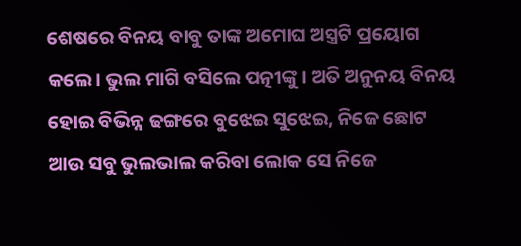ଶେଷରେ ବିନୟ ବାବୁ ତାଙ୍କ ଅମୋଘ ଅସ୍ତ୍ରଟି ପ୍ରୟୋଗ କଲେ। ଭୁଲ ମାଗି ବସିଲେ ପତ୍ନୀଙ୍କୁ। ଅତି ଅନୁନୟ ବିନୟ ହୋଇ ବିଭିନ୍ନ ଢଙ୍ଗରେ ବୁଝେଇ ସୁଝେଇ, ନିଜେ ଛୋଟ ଆଉ ସବୁ ଭୁଲଭାଲ କରିବା ଲୋକ ସେ ନିଜେ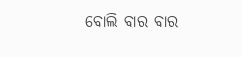ବୋଲି ବାର ବାର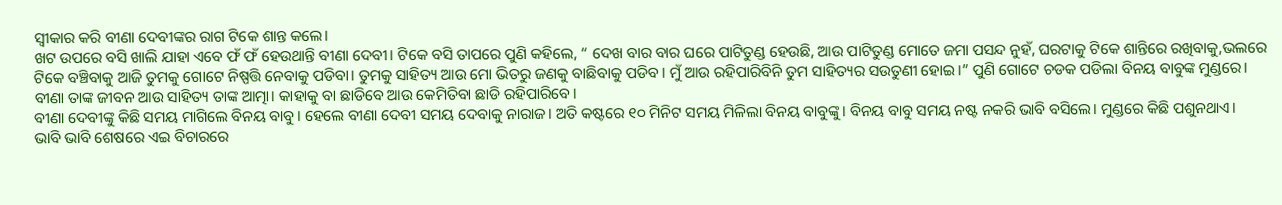ସ୍ୱୀକାର କରି ବୀଣା ଦେବୀଙ୍କର ରାଗ ଟିକେ ଶାନ୍ତ କଲେ।
ଖଟ ଉପରେ ବସି ଖାଲି ଯାହା ଏବେ ଫଁ ଫଁ ହେଉଥାନ୍ତି ବୀଣା ଦେବୀ। ଟିକେ ବସି ତାପରେ ପୁଣି କହିଲେ, “ ଦେଖ ବାର ବାର ଘରେ ପାଟିତୁଣ୍ଡ ହେଉଛି, ଆଉ ପାଟିତୁଣ୍ଡ ମୋତେ ଜମା ପସନ୍ଦ ନୁହଁ, ଘରଟାକୁ ଟିକେ ଶାନ୍ତିରେ ରଖିବାକୁ,ଭଲରେ ଟିକେ ବଞ୍ଚିବାକୁ ଆଜି ତୁମକୁ ଗୋଟେ ନିଷ୍ପତ୍ତି ନେବାକୁ ପଡିବା। ତୁମକୁ ସାହିତ୍ୟ ଆଉ ମୋ ଭିତରୁ ଜଣକୁ ବାଛିବାକୁ ପଡିବ। ମୁଁ ଆଉ ରହିପାରିବିନି ତୁମ ସାହିତ୍ୟର ସଉତୁଣୀ ହୋଇ।” ପୁଣି ଗୋଟେ ଚଡକ ପଡିଲା ବିନୟ ବାବୁଙ୍କ ମୁଣ୍ଡରେ। ବୀଣା ତାଙ୍କ ଜୀବନ ଆଉ ସାହିତ୍ୟ ତାଙ୍କ ଆତ୍ମା। କାହାକୁ ବା ଛାଡିବେ ଆଉ କେମିତିବା ଛାଡି ରହିପାରିବେ।
ବୀଣା ଦେବୀଙ୍କୁ କିଛି ସମୟ ମାଗିଲେ ବିନୟ ବାବୁ। ହେଲେ ବୀଣା ଦେବୀ ସମୟ ଦେବାକୁ ନାରାଜ। ଅତି କଷ୍ଟରେ ୧୦ ମିନିଟ ସମୟ ମିଳିଲା ବିନୟ ବାବୁଙ୍କୁ। ବିନୟ ବାବୁ ସମୟ ନଷ୍ଟ ନକରି ଭାବି ବସିଲେ। ମୁଣ୍ଡରେ କିଛି ପଶୁନଥାଏ।
ଭାବି ଭାବି ଶେଷରେ ଏଇ ବିଚାରରେ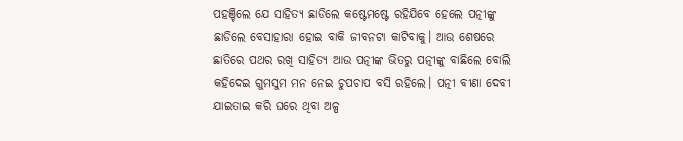ପହଞ୍ଚିଲେ ଯେ ସାହିତ୍ୟ ଛାଡିଲେ କଷ୍ଟେମଷ୍ଟେ ରହିଯିବେ ହେଲେ ପତ୍ନୀଙ୍କୁ ଛାଡିଲେ ବେସାହାରା ହୋଇ ବାକି ଜୀବନଟା କାଟିବାକୁ। ଆଉ ଶେଷରେ ଛାତିରେ ପଥର ରଖି ସାହିତ୍ୟ ଆଉ ପତ୍ନୀଙ୍କ ଭିତରୁ ପତ୍ନୀଙ୍କୁ ବାଛିଲେ ବୋଲି କହିଦେଇ ଗୁମସୁମ ମନ ନେଇ ଚୁପଚାପ ବସି ରହିଲେ। ପତ୍ନୀ ବୀଣା ଦେବୀ ଯାଇତାଇ କରି ଘରେ ଥିବା ଅଳ୍ପ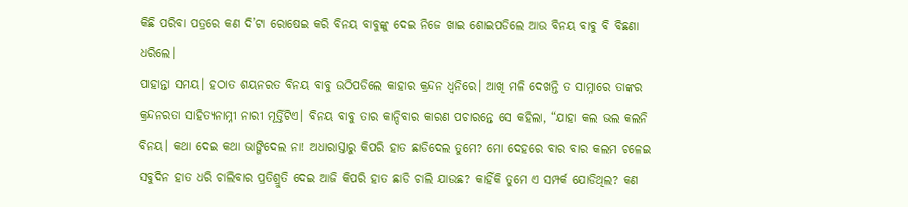କିଛି ପରିବା ପତ୍ରରେ କଣ ଦି’ଟା ରୋଷେଇ କରି ବିନୟ ବାବୁଙ୍କୁ ଦେଇ ନିଜେ ଖାଇ ଶୋଇପଡିଲେ ଆଉ ବିନୟ ବାବୁ ବି ବିଛଣା ଧରିଲେ।
ପାହାନ୍ତା ସମୟ। ହଠାତ ଶୟନରତ ବିନୟ ବାବୁ ଉଠିପଡିଲେ କାହାର କ୍ରନ୍ଦନ ଧ୍ୱନିରେ। ଆଖି ମଳି ଦେଖନ୍ତି ତ ସାମ୍ନାରେ ତାଙ୍କର କ୍ରନ୍ଦନରତା ସାହିତ୍ୟନାମ୍ନୀ ନାରୀ ମୂର୍ତ୍ତିଟିଏ। ବିନୟ ବାବୁ ତାର କାନ୍ଦିବାର କାରଣ ପଚାରନ୍ତେ ସେ କହିଲା, “ଯାହା କଲ ଭଲ କଲନି ବିନୟ। କଥା ଦେଇ କଥା ଭାଙ୍ଗିଦେଲ ନା! ଅଧାରାସ୍ତାରୁ କିପରି ହାତ ଛାଡିଦେଲ ତୁମେ? ମୋ ଦେହରେ ବାର ବାର କଲମ ଚଳେଇ ସବୁଦିନ ହାତ ଧରି ଚାଲିବାର ପ୍ରତିଶ୍ରୁତି ଦେଇ ଆଜି କିପରି ହାତ ଛାଡି ଚାଲି ଯାଉଛ? କାହିଁକି ତୁମେ ଏ ସମ୍ପର୍କ ଯୋଡିଥିଲ? କଣ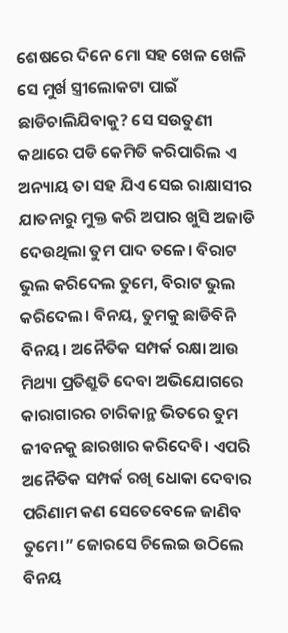ଶେଷରେ ଦିନେ ମୋ ସହ ଖେଳ ଖେଳି ସେ ମୁର୍ଖ ସ୍ତ୍ରୀଲୋକଟା ପାଇଁ ଛାଡିଚାଲିଯିବାକୁ? ସେ ସଉତୁଣୀ କଥାରେ ପଡି କେମିତି କରିପାରିଲ ଏ ଅନ୍ୟାୟ ତା ସହ ଯିଏ ସେଇ ରାକ୍ଷାସୀର ଯାତନାରୁ ମୁକ୍ତ କରି ଅପାର ଖୁସି ଅଜାଡି ଦେଉଥିଲା ତୁମ ପାଦ ତଳେ। ବିରାଟ ଭୁଲ କରିଦେଲ ତୁମେ, ବିରାଟ ଭୁଲ କରିଦେଲ। ବିନୟ, ତୁମକୁ ଛାଡିବିନି ବିନୟ। ଅନୈତିକ ସମ୍ପର୍କ ରକ୍ଷା ଆଉ ମିଥ୍ୟା ପ୍ରତିଶ୍ରୁତି ଦେବା ଅଭିଯୋଗରେ କାରାଗାରର ଚାରିକାନ୍ଥ ଭିତରେ ତୁମ ଜୀବନକୁ ଛାରଖାର କରିଦେବି। ଏପରି ଅନୈତିକ ସମ୍ପର୍କ ରଖି ଧୋକା ଦେବାର ପରିଣାମ କଣ ସେତେବେଳେ ଜାଣିବ ତୁମେ।” ଜୋରସେ ଚିଲେଇ ଉଠିଲେ ବିନୟ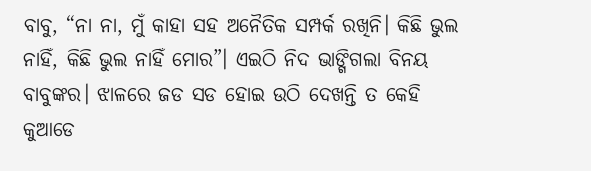ବାବୁ, “ନା ନା, ମୁଁ କାହା ସହ ଅନୈତିକ ସମ୍ପର୍କ ରଖିନି। କିଛି ଭୁଲ ନାହିଁ, କିଛି ଭୁଲ ନାହିଁ ମୋର”। ଏଇଠି ନିଦ ଭାଙ୍ଗିଗଲା ବିନୟ ବାବୁଙ୍କର। ଝାଳରେ ଜଡ ସଡ ହୋଇ ଉଠି ଦେଖନ୍ତି ତ କେହି କୁଆଡେ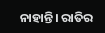ନାହାନ୍ତି। ରାତିର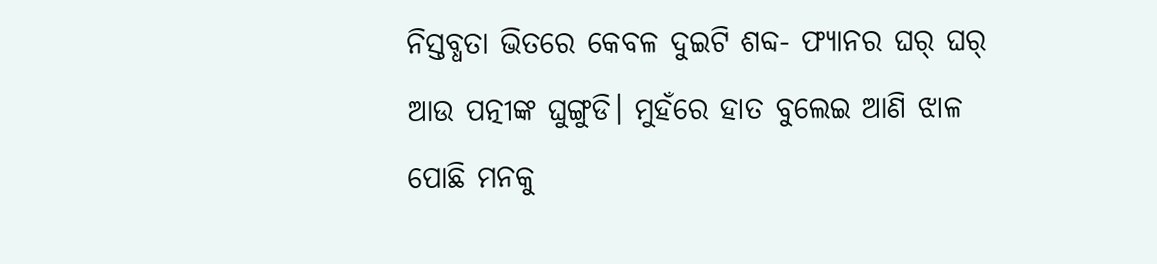ନିସ୍ତବ୍ଧତା ଭିତରେ କେବଳ ଦୁଇଟି ଶବ୍ଦ- ଫ୍ୟାନର ଘର୍ ଘର୍ ଆଉ ପତ୍ନୀଙ୍କ ଘୁଙ୍ଗୁଡି। ମୁହଁରେ ହାତ ବୁଲେଇ ଆଣି ଝାଳ ପୋଛି ମନକୁ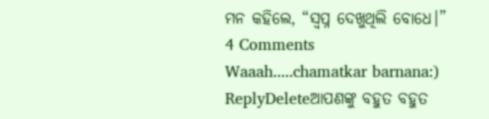ମନ କହିଲେ, “ସ୍ୱପ୍ନ ଦେଖୁଥିଲି ବୋଧେ।”
4 Comments
Waaah.....chamatkar barnana:)
ReplyDeleteଆପଣଙ୍କୁ ବହୁତ ବହୁତ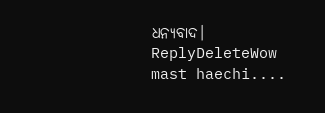ଧନ୍ୟବାଦ।
ReplyDeleteWow mast haechi....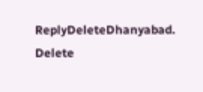ReplyDeleteDhanyabad.
Delete